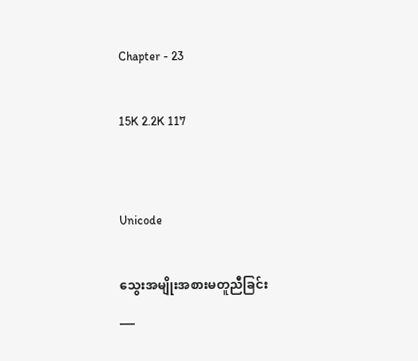Chapter - 23

15K 2.2K 117


Unicode

သွေးအမျိုးအစားမတူညီခြင်း
___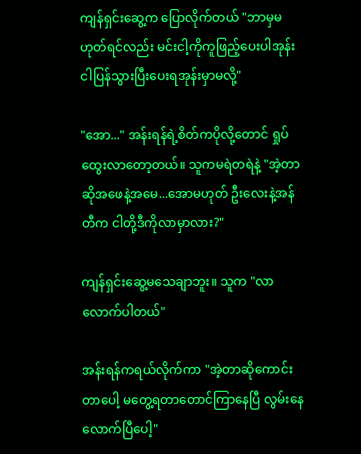ကျန်ရှင်းဆွေ့က ပြောလိုက်တယ် "ဘာမှမဟုတ်ရင်လည်း မင်းငါ့ကိုကူဖြည့်ပေးပါအုန်း ငါပြန်သွားပြီးပေးရအုန်းမှာမလို့"

"အော..." အန်းရန်ရဲ့စိတ်ကပိုလို့တောင် ရှုပ်ထွေးလာတော့တယ်။ သူကမရဲတရဲနဲ့ "အဲ့တာဆိုအဖေနဲ့အမေ...အောမဟုတ် ဦးလေးနဲ့အန်တီက ငါတို့ဒီကိုလာမှာလား?"

ကျန်ရှင်းဆွေ့မသေချာဘူး။ သူက "လာလောက်ပါတယ်"

အန်းရန်ကရယ်လိုက်ကာ "အဲ့တာဆိုကောင်းတာပေါ့ မတွေ့ရတာတောင်ကြာနေပြီ လွမ်းနေလောက်ပြီပေါ့"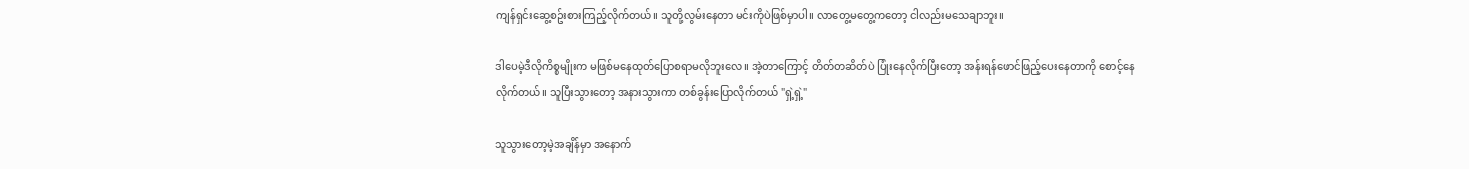ကျန်ရှင်းဆွေ့စဥ်းစားကြည့်လိုက်တယ်။ သူတို့လွမ်းနေတာ မင်းကိုပဲဖြစ်မှာပါ။ လာတွေ့မတွေ့ကတော့ ငါလည်းမသေချာဘူး။

ဒါပေမဲ့ဒီလိုကိစ္စမျိုးက မဖြစ်မနေထုတ်ပြောစရာမလိုဘူးလေ။ အဲ့တာကြောင့် တိတ်တဆိတ်ပဲ ပြုံးနေလိုက်ပြီးတော့ အန်းရန်ဖောင်ဖြည့်ပေးနေတာကို စောင့်နေလိုက်တယ်။ သူပြီးသွားတော့ အနားသွားကာ တစ်ခွန်းပြောလိုက်တယ် "ရှဲ့ရှဲ့"

သူသွားတော့မဲ့အချိန်မှာ အနောက်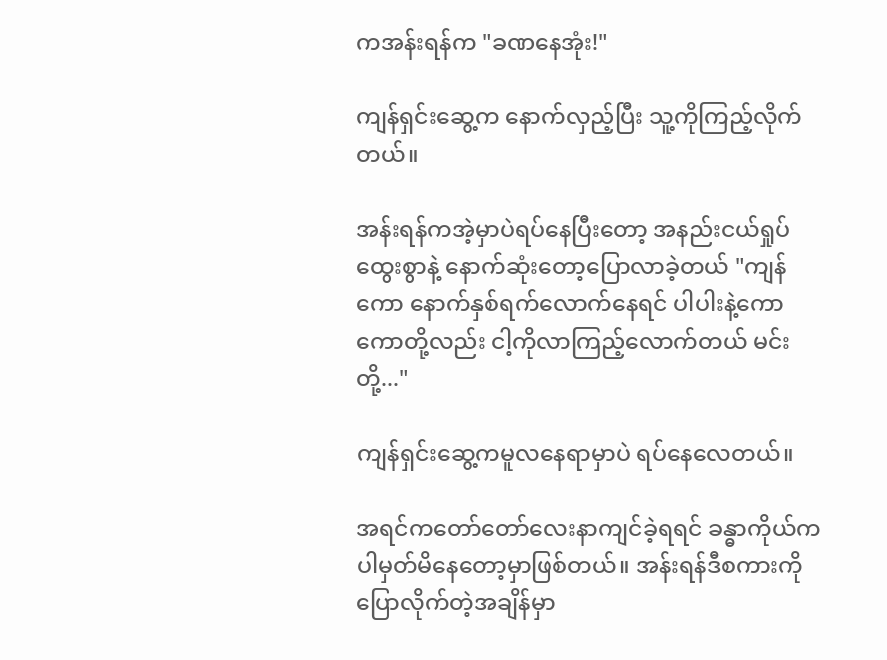ကအန်းရန်က "ခဏနေအုံး!"

ကျန်ရှင်းဆွေ့က နောက်လှည့်ပြီး သူ့ကိုကြည့်လိုက်တယ်။

အန်းရန်ကအဲ့မှာပဲရပ်နေပြီးတော့ အနည်းငယ်ရှုပ်ထွေးစွာနဲ့ နောက်ဆုံးတော့ပြောလာခဲ့တယ် "ကျန်ကော နောက်နှစ်ရက်လောက်နေရင် ပါပါးနဲ့ကောကောတို့လည်း ငါ့ကိုလာကြည့်လောက်တယ် မင်းတို့..."

ကျန်ရှင်းဆွေ့ကမူလနေရာမှာပဲ ရပ်နေလေတယ်။

အရင်ကတော်တော်လေးနာကျင်ခဲ့ရရင် ခန္ဓာကိုယ်ကပါမှတ်မိနေတော့မှာဖြစ်တယ်။ အန်းရန်ဒီစကားကိုပြောလိုက်တဲ့အချိန်မှာ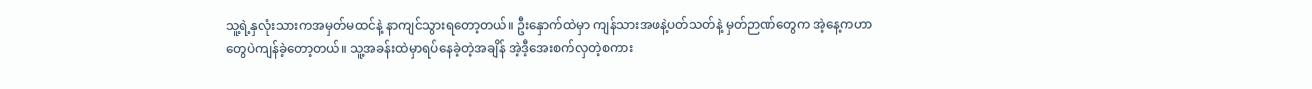သူ့ရဲ့နှလုံးသားကအမှတ်မထင်နဲ့ နာကျင်သွားရတော့တယ်။ ဦးနှောက်ထဲမှာ ကျန်သားအဖနဲ့ပတ်သတ်နဲ့ မှတ်ဉာဏ်တွေက အဲ့နေ့ကဟာတွေပဲကျန်ခဲ့တော့တယ်။ သူ့အခန်းထဲမှာရပ်နေခဲ့တဲ့အချိန် အဲ့ဒီ့အေးစက်လှတဲ့စကား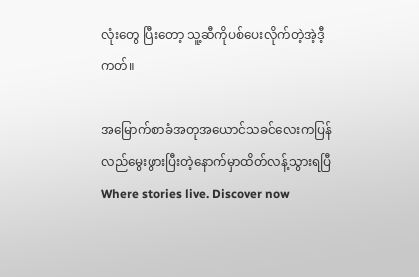လုံးတွေ ပြီးတော့ သူ့ဆီကိုပစ်ပေးလိုက်တဲ့အဲ့ဒီ့ကတ်။

အမြောက်စာခံအတုအယောင်သခင်လေးကပြန်လည်မွေးဖွားပြီးတဲ့နောက်မှာထိတ်လန့်သွားရပြီWhere stories live. Discover now